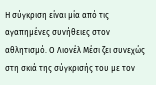Η σύγκριση είναι μία από τις αγαπημένες συνήθειες στον αθλητισμό. Ο Λιονέλ Μέσι ζει συνεχώς στη σκιά της σύγκρισής του με τον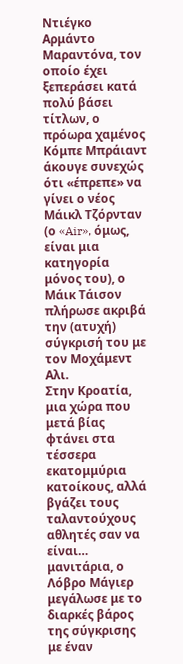Ντιέγκο Αρμάντο Μαραντόνα, τον οποίο έχει ξεπεράσει κατά πολύ βάσει τίτλων, ο πρόωρα χαμένος Κόμπε Μπράιαντ άκουγε συνεχώς ότι «έπρεπε» να γίνει ο νέος Μάικλ Τζόρνταν (ο «Air», όμως, είναι μια κατηγορία μόνος του), ο Μάικ Τάισον πλήρωσε ακριβά την (ατυχή) σύγκρισή του με τον Μοχάμεντ Αλι.
Στην Κροατία, μια χώρα που μετά βίας φτάνει στα τέσσερα εκατομμύρια κατοίκους, αλλά βγάζει τους ταλαντούχους αθλητές σαν να είναι… μανιτάρια, ο Λόβρο Μάγιερ μεγάλωσε με το διαρκές βάρος της σύγκρισης με έναν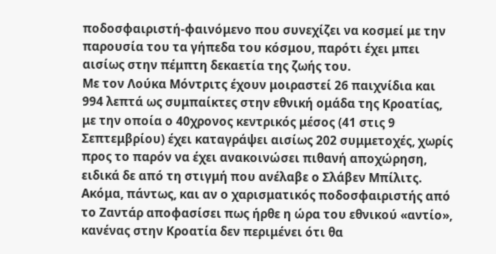ποδοσφαιριστή-φαινόμενο που συνεχίζει να κοσμεί με την παρουσία του τα γήπεδα του κόσμου, παρότι έχει μπει αισίως στην πέμπτη δεκαετία της ζωής του.
Με τον Λούκα Μόντριτς έχουν μοιραστεί 26 παιχνίδια και 994 λεπτά ως συμπαίκτες στην εθνική ομάδα της Κροατίας, με την οποία ο 40χρονος κεντρικός μέσος (41 στις 9 Σεπτεμβρίου) έχει καταγράψει αισίως 202 συμμετοχές, χωρίς προς το παρόν να έχει ανακοινώσει πιθανή αποχώρηση, ειδικά δε από τη στιγμή που ανέλαβε ο Σλάβεν Μπίλιτς.
Ακόμα, πάντως, και αν ο χαρισματικός ποδοσφαιριστής από το Ζαντάρ αποφασίσει πως ήρθε η ώρα του εθνικού «αντίο», κανένας στην Κροατία δεν περιμένει ότι θα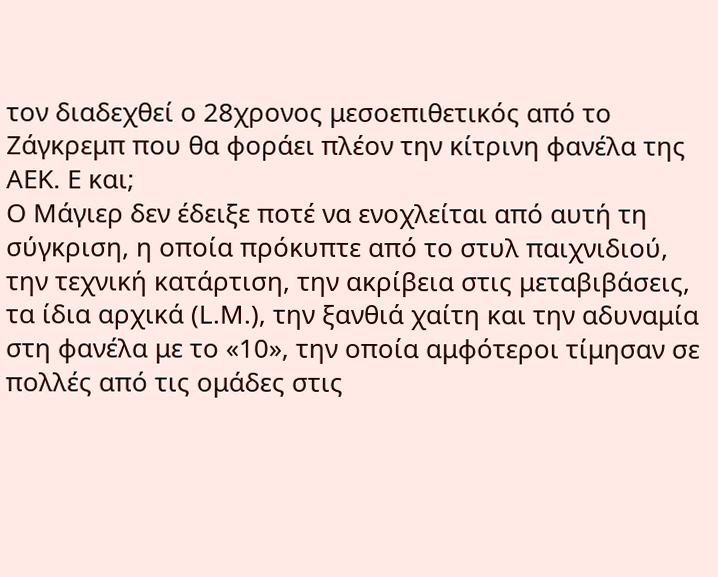τον διαδεχθεί ο 28χρονος μεσοεπιθετικός από το Ζάγκρεμπ που θα φοράει πλέον την κίτρινη φανέλα της ΑΕΚ. Ε και;
Ο Μάγιερ δεν έδειξε ποτέ να ενοχλείται από αυτή τη σύγκριση, η οποία πρόκυπτε από το στυλ παιχνιδιού, την τεχνική κατάρτιση, την ακρίβεια στις μεταβιβάσεις, τα ίδια αρχικά (L.M.), την ξανθιά χαίτη και την αδυναμία στη φανέλα με το «10», την οποία αμφότεροι τίμησαν σε πολλές από τις ομάδες στις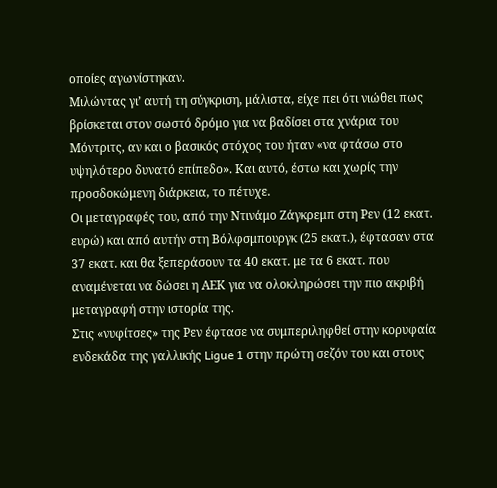οποίες αγωνίστηκαν.
Μιλώντας γι’ αυτή τη σύγκριση, μάλιστα, είχε πει ότι νιώθει πως βρίσκεται στον σωστό δρόμο για να βαδίσει στα χνάρια του Μόντριτς, αν και ο βασικός στόχος του ήταν «να φτάσω στο υψηλότερο δυνατό επίπεδο». Και αυτό, έστω και χωρίς την προσδοκώμενη διάρκεια, το πέτυχε.
Οι μεταγραφές του, από την Ντινάμο Ζάγκρεμπ στη Ρεν (12 εκατ. ευρώ) και από αυτήν στη Βόλφσμπουργκ (25 εκατ.), έφτασαν στα 37 εκατ. και θα ξεπεράσουν τα 40 εκατ. με τα 6 εκατ. που αναμένεται να δώσει η ΑΕΚ για να ολοκληρώσει την πιο ακριβή μεταγραφή στην ιστορία της.
Στις «νυφίτσες» της Ρεν έφτασε να συμπεριληφθεί στην κορυφαία ενδεκάδα της γαλλικής Ligue 1 στην πρώτη σεζόν του και στους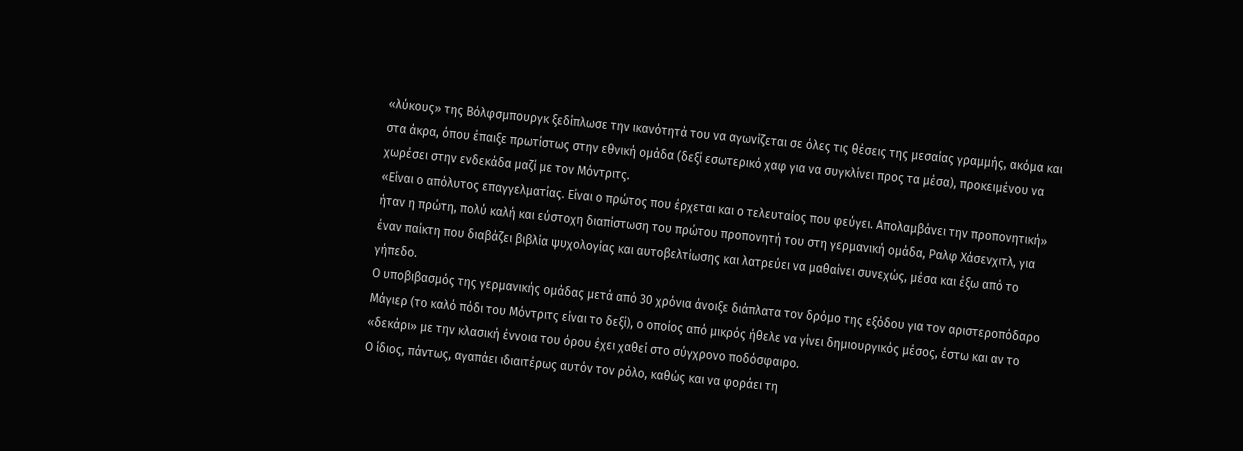«λύκους» της Βόλφσμπουργκ ξεδίπλωσε την ικανότητά του να αγωνίζεται σε όλες τις θέσεις της μεσαίας γραμμής, ακόμα και στα άκρα, όπου έπαιξε πρωτίστως στην εθνική ομάδα (δεξί εσωτερικό χαφ για να συγκλίνει προς τα μέσα), προκειμένου να χωρέσει στην ενδεκάδα μαζί με τον Μόντριτς.
«Είναι ο απόλυτος επαγγελματίας. Είναι ο πρώτος που έρχεται και ο τελευταίος που φεύγει. Απολαμβάνει την προπονητική» ήταν η πρώτη, πολύ καλή και εύστοχη διαπίστωση του πρώτου προπονητή του στη γερμανική ομάδα, Ραλφ Χάσενχιτλ, για έναν παίκτη που διαβάζει βιβλία ψυχολογίας και αυτοβελτίωσης και λατρεύει να μαθαίνει συνεχώς, μέσα και έξω από το γήπεδο.
Ο υποβιβασμός της γερμανικής ομάδας μετά από 30 χρόνια άνοιξε διάπλατα τον δρόμο της εξόδου για τον αριστεροπόδαρο Μάγιερ (το καλό πόδι του Μόντριτς είναι το δεξί), ο οποίος από μικρός ήθελε να γίνει δημιουργικός μέσος, έστω και αν το «δεκάρι» με την κλασική έννοια του όρου έχει χαθεί στο σύγχρονο ποδόσφαιρο.
Ο ίδιος, πάντως, αγαπάει ιδιαιτέρως αυτόν τον ρόλο, καθώς και να φοράει τη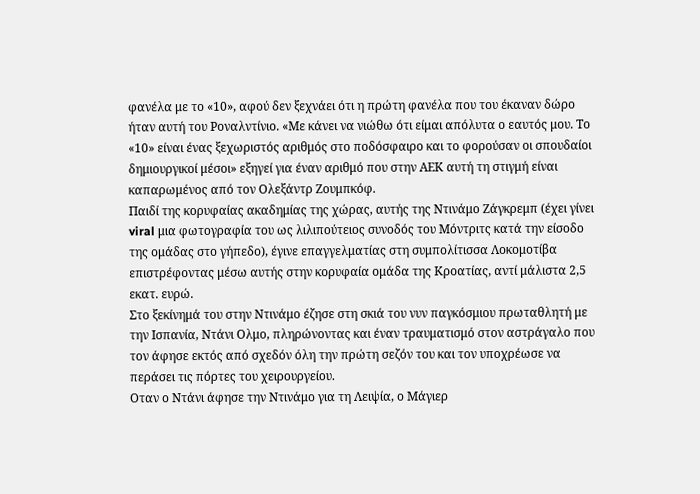φανέλα με το «10», αφού δεν ξεχνάει ότι η πρώτη φανέλα που του έκαναν δώρο ήταν αυτή του Ροναλντίνιο. «Με κάνει να νιώθω ότι είμαι απόλυτα ο εαυτός μου. Το «10» είναι ένας ξεχωριστός αριθμός στο ποδόσφαιρο και το φορούσαν οι σπουδαίοι δημιουργικοί μέσοι» εξηγεί για έναν αριθμό που στην ΑΕΚ αυτή τη στιγμή είναι καπαρωμένος από τον Ολεξάντρ Ζουμπκόφ.
Παιδί της κορυφαίας ακαδημίας της χώρας, αυτής της Ντινάμο Ζάγκρεμπ (έχει γίνει viral μια φωτογραφία του ως λιλιπούτειος συνοδός του Μόντριτς κατά την είσοδο της ομάδας στο γήπεδο), έγινε επαγγελματίας στη συμπολίτισσα Λοκομοτίβα επιστρέφοντας μέσω αυτής στην κορυφαία ομάδα της Κροατίας, αντί μάλιστα 2,5 εκατ. ευρώ.
Στο ξεκίνημά του στην Ντινάμο έζησε στη σκιά του νυν παγκόσμιου πρωταθλητή με την Ισπανία, Ντάνι Ολμο, πληρώνοντας και έναν τραυματισμό στον αστράγαλο που τον άφησε εκτός από σχεδόν όλη την πρώτη σεζόν του και τον υποχρέωσε να περάσει τις πόρτες του χειρουργείου.
Οταν ο Ντάνι άφησε την Ντινάμο για τη Λειψία, ο Μάγιερ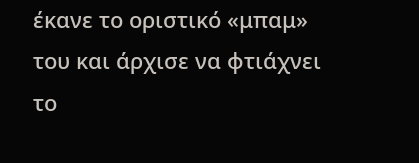έκανε το οριστικό «μπαμ» του και άρχισε να φτιάχνει το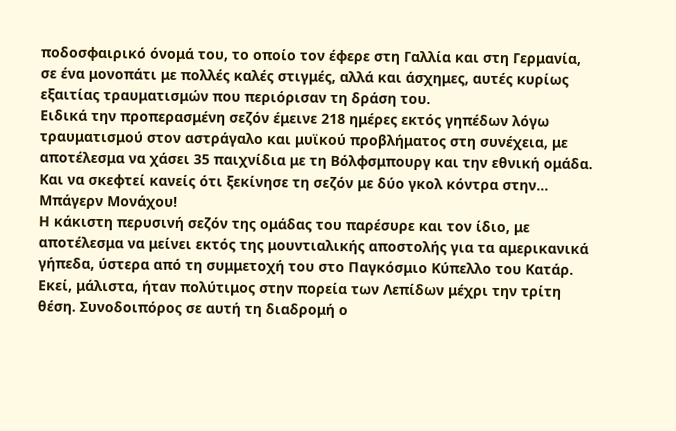ποδοσφαιρικό όνομά του, το οποίο τον έφερε στη Γαλλία και στη Γερμανία, σε ένα μονοπάτι με πολλές καλές στιγμές, αλλά και άσχημες, αυτές κυρίως εξαιτίας τραυματισμών που περιόρισαν τη δράση του.
Ειδικά την προπερασμένη σεζόν έμεινε 218 ημέρες εκτός γηπέδων λόγω τραυματισμού στον αστράγαλο και μυϊκού προβλήματος στη συνέχεια, με αποτέλεσμα να χάσει 35 παιχνίδια με τη Βόλφσμπουργ και την εθνική ομάδα. Και να σκεφτεί κανείς ότι ξεκίνησε τη σεζόν με δύο γκολ κόντρα στην… Μπάγερν Μονάχου!
Η κάκιστη περυσινή σεζόν της ομάδας του παρέσυρε και τον ίδιο, με αποτέλεσμα να μείνει εκτός της μουντιαλικής αποστολής για τα αμερικανικά γήπεδα, ύστερα από τη συμμετοχή του στο Παγκόσμιο Κύπελλο του Κατάρ.
Εκεί, μάλιστα, ήταν πολύτιμος στην πορεία των Λεπίδων μέχρι την τρίτη θέση. Συνοδοιπόρος σε αυτή τη διαδρομή ο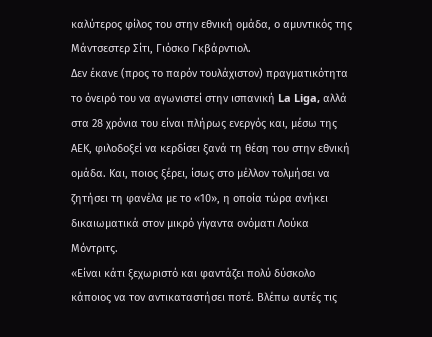καλύτερος φίλος του στην εθνική ομάδα, ο αμυντικός της Μάντσεστερ Σίτι, Γιόσκο Γκβάρντιολ.
Δεν έκανε (προς το παρόν τουλάχιστον) πραγματικότητα το όνειρό του να αγωνιστεί στην ισπανική La Liga, αλλά στα 28 χρόνια του είναι πλήρως ενεργός και, μέσω της ΑΕΚ, φιλοδοξεί να κερδίσει ξανά τη θέση του στην εθνική ομάδα. Και, ποιος ξέρει, ίσως στο μέλλον τολμήσει να ζητήσει τη φανέλα με το «10», η οποία τώρα ανήκει δικαιωματικά στον μικρό γίγαντα ονόματι Λούκα Μόντριτς.
«Είναι κάτι ξεχωριστό και φαντάζει πολύ δύσκολο κάποιος να τον αντικαταστήσει ποτέ. Βλέπω αυτές τις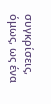συγκρίσεις, όμως, ως ένα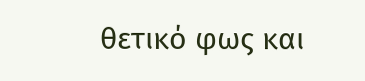θετικό φως και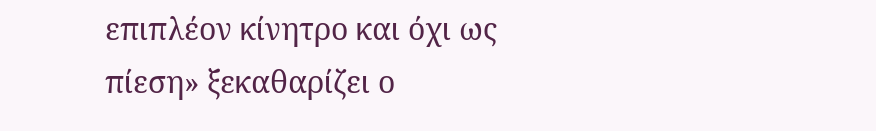επιπλέον κίνητρο και όχι ως πίεση» ξεκαθαρίζει ο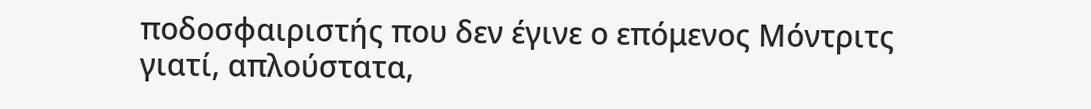ποδοσφαιριστής που δεν έγινε ο επόμενος Μόντριτς γιατί, απλούστατα,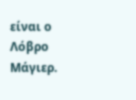είναι ο Λόβρο Μάγιερ.